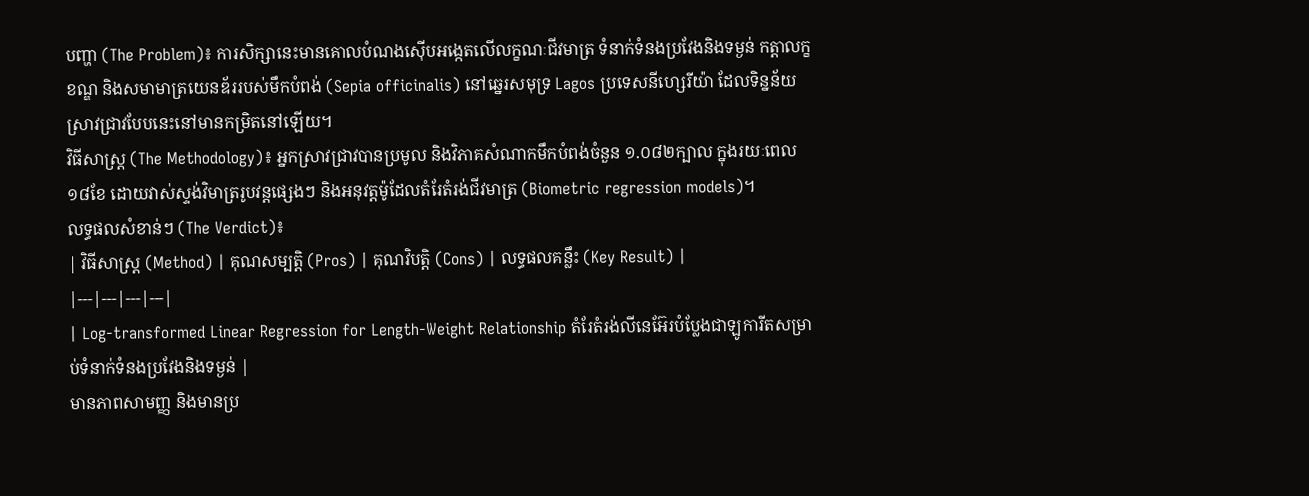បញ្ហា (The Problem)៖ ការសិក្សានេះមានគោលបំណងស៊ើបអង្កេតលើលក្ខណៈជីវមាត្រ ទំនាក់ទំនងប្រវែងនិងទម្ងន់ កត្តាលក្ខខណ្ឌ និងសមាមាត្រយេនឌ័ររបស់មឹកបំពង់ (Sepia officinalis) នៅឆ្នេរសមុទ្រ Lagos ប្រទេសនីហ្សេរីយ៉ា ដែលទិន្នន័យស្រាវជ្រាវបែបនេះនៅមានកម្រិតនៅឡើយ។
វិធីសាស្ត្រ (The Methodology)៖ អ្នកស្រាវជ្រាវបានប្រមូល និងវិភាគសំណាកមឹកបំពង់ចំនួន ១.០៨២ក្បាល ក្នុងរយៈពេល ១៨ខែ ដោយវាស់ស្ទង់វិមាត្ររូបវន្តផ្សេងៗ និងអនុវត្តម៉ូដែលតំរែតំរង់ជីវមាត្រ (Biometric regression models)។
លទ្ធផលសំខាន់ៗ (The Verdict)៖
| វិធីសាស្ត្រ (Method) | គុណសម្បត្តិ (Pros) | គុណវិបត្តិ (Cons) | លទ្ធផលគន្លឹះ (Key Result) |
|---|---|---|---|
| Log-transformed Linear Regression for Length-Weight Relationship តំរែតំរង់លីនេអ៊ែរបំប្លែងជាឡូការីតសម្រាប់ទំនាក់ទំនងប្រវែងនិងទម្ងន់ |
មានភាពសាមញ្ញ និងមានប្រ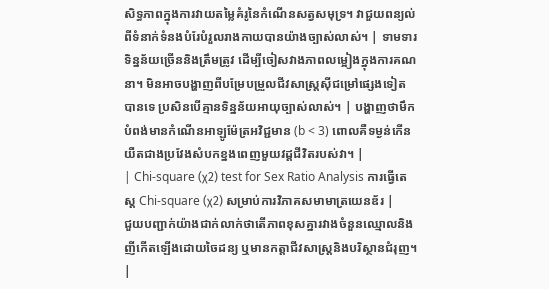សិទ្ធភាពក្នុងការវាយតម្លៃគំរូនៃកំណើនសត្វសមុទ្រ។ វាជួយពន្យល់ពីទំនាក់ទំនងបំរែបំរួលរាងកាយបានយ៉ាងច្បាស់លាស់។ | ទាមទារទិន្នន័យច្រើននិងត្រឹមត្រូវ ដើម្បីចៀសវាងភាពលម្អៀងក្នុងការគណនា។ មិនអាចបង្ហាញពីបម្រែបម្រួលជីវសាស្រ្តស៊ីជម្រៅផ្សេងទៀតបានទេ ប្រសិនបើគ្មានទិន្នន័យអាយុច្បាស់លាស់។ | បង្ហាញថាមឹកបំពង់មានកំណើនអាឡូម៉ែត្រអវិជ្ជមាន (b < 3) ពោលគឺទម្ងន់កើនយឺតជាងប្រវែងសំបកខ្នងពេញមួយវដ្តជីវិតរបស់វា។ |
| Chi-square (χ2) test for Sex Ratio Analysis ការធ្វើតេស្ត Chi-square (χ2) សម្រាប់ការវិភាគសមាមាត្រយេនឌ័រ |
ជួយបញ្ជាក់យ៉ាងជាក់លាក់ថាតើភាពខុសគ្នារវាងចំនួនឈ្មោលនិងញីកើតឡើងដោយចៃដន្យ ឬមានកត្តាជីវសាស្ត្រនិងបរិស្ថានជំរុញ។ |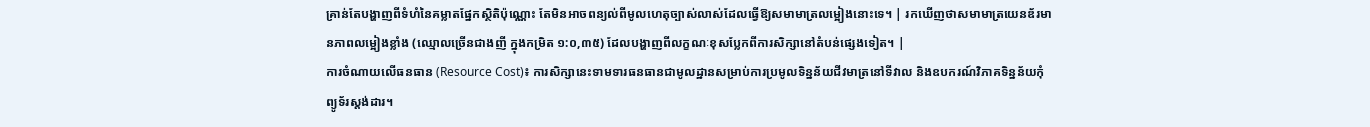គ្រាន់តែបង្ហាញពីទំហំនៃគម្លាតផ្នែកស្ថិតិប៉ុណ្ណោះ តែមិនអាចពន្យល់ពីមូលហេតុច្បាស់លាស់ដែលធ្វើឱ្យសមាមាត្រលម្អៀងនោះទេ។ | រកឃើញថាសមាមាត្រយេនឌ័រមានភាពលម្អៀងខ្លាំង (ឈ្មោលច្រើនជាងញី ក្នុងកម្រិត ១:០,៣៥) ដែលបង្ហាញពីលក្ខណៈខុសប្លែកពីការសិក្សានៅតំបន់ផ្សេងទៀត។ |
ការចំណាយលើធនធាន (Resource Cost)៖ ការសិក្សានេះទាមទារធនធានជាមូលដ្ឋានសម្រាប់ការប្រមូលទិន្នន័យជីវមាត្រនៅទីវាល និងឧបករណ៍វិភាគទិន្នន័យកុំព្យូទ័រស្តង់ដារ។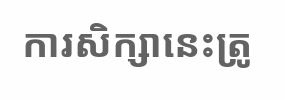ការសិក្សានេះត្រូ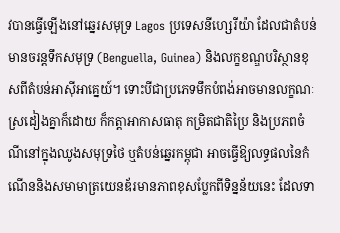វបានធ្វើឡើងនៅឆ្នេរសមុទ្រ Lagos ប្រទេសនីហ្សេរីយ៉ា ដែលជាតំបន់មានចរន្តទឹកសមុទ្រ (Benguella, Guinea) និងលក្ខខណ្ឌបរិស្ថានខុសពីតំបន់អាស៊ីអាគ្នេយ៍។ ទោះបីជាប្រភេទមឹកបំពង់អាចមានលក្ខណៈស្រដៀងគ្នាក៏ដោយ ក៏កត្តាអាកាសធាតុ កម្រិតជាតិប្រៃ និងប្រភពចំណីនៅក្នុងឈូងសមុទ្រថៃ ឬតំបន់ឆ្នេរកម្ពុជា អាចធ្វើឱ្យលទ្ធផលនៃកំណើននិងសមាមាត្រយេនឌ័រមានភាពខុសប្លែកពីទិន្នន័យនេះ ដែលទា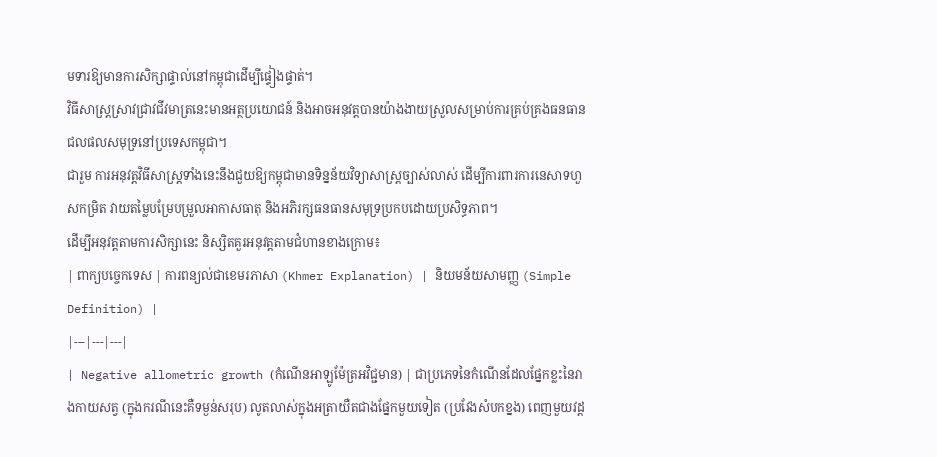មទារឱ្យមានការសិក្សាផ្ទាល់នៅកម្ពុជាដើម្បីផ្ទៀងផ្ទាត់។
វិធីសាស្ត្រស្រាវជ្រាវជីវមាត្រនេះមានអត្ថប្រយោជន៍ និងអាចអនុវត្តបានយ៉ាងងាយស្រួលសម្រាប់ការគ្រប់គ្រងធនធានជលផលសមុទ្រនៅប្រទេសកម្ពុជា។
ជារួម ការអនុវត្តវិធីសាស្ត្រទាំងនេះនឹងជួយឱ្យកម្ពុជាមានទិន្នន័យវិទ្យាសាស្ត្រច្បាស់លាស់ ដើម្បីការពារការនេសាទហួសកម្រិត វាយតម្លៃបម្រែបម្រួលអាកាសធាតុ និងអភិរក្សធនធានសមុទ្រប្រកបដោយប្រសិទ្ធភាព។
ដើម្បីអនុវត្តតាមការសិក្សានេះ និស្សិតគួរអនុវត្តតាមជំហានខាងក្រោម៖
| ពាក្យបច្ចេកទេស | ការពន្យល់ជាខេមរភាសា (Khmer Explanation) | និយមន័យសាមញ្ញ (Simple Definition) |
|---|---|---|
| Negative allometric growth (កំណើនអាឡូម៉ែត្រអវិជ្ជមាន) | ជាប្រភេទនៃកំណើនដែលផ្នែកខ្លះនៃរាងកាយសត្វ (ក្នុងករណីនេះគឺទម្ងន់សរុប) លូតលាស់ក្នុងអត្រាយឺតជាងផ្នែកមួយទៀត (ប្រវែងសំបកខ្នង) ពេញមួយវដ្ត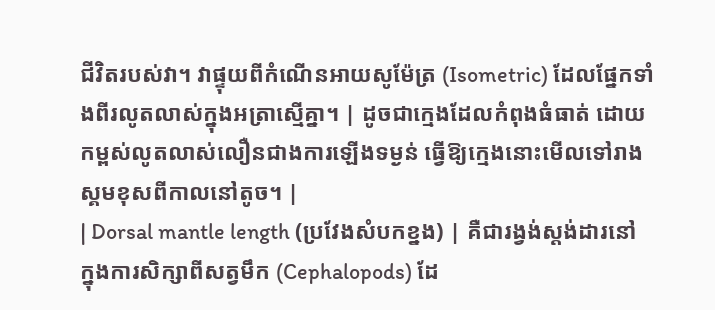ជីវិតរបស់វា។ វាផ្ទុយពីកំណើនអាយសូម៉ែត្រ (Isometric) ដែលផ្នែកទាំងពីរលូតលាស់ក្នុងអត្រាស្មើគ្នា។ | ដូចជាក្មេងដែលកំពុងធំធាត់ ដោយកម្ពស់លូតលាស់លឿនជាងការឡើងទម្ងន់ ធ្វើឱ្យក្មេងនោះមើលទៅរាងស្គមខុសពីកាលនៅតូច។ |
| Dorsal mantle length (ប្រវែងសំបកខ្នង) | គឺជារង្វង់ស្តង់ដារនៅក្នុងការសិក្សាពីសត្វមឹក (Cephalopods) ដែ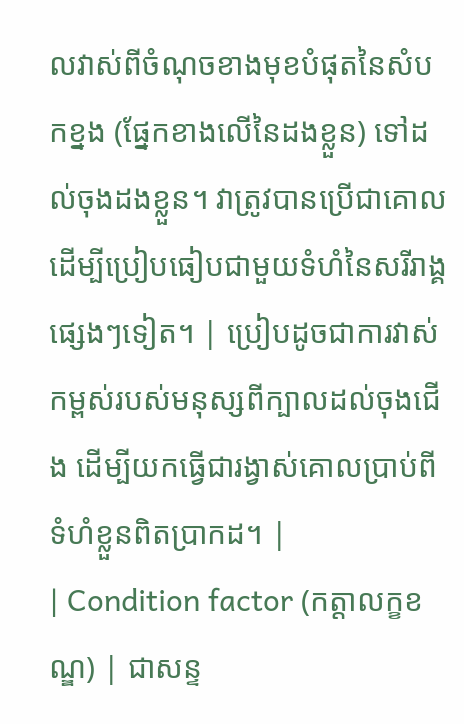លវាស់ពីចំណុចខាងមុខបំផុតនៃសំបកខ្នង (ផ្នែកខាងលើនៃដងខ្លួន) ទៅដល់ចុងដងខ្លួន។ វាត្រូវបានប្រើជាគោលដើម្បីប្រៀបធៀបជាមួយទំហំនៃសរីរាង្គផ្សេងៗទៀត។ | ប្រៀបដូចជាការវាស់កម្ពស់របស់មនុស្សពីក្បាលដល់ចុងជើង ដើម្បីយកធ្វើជារង្វាស់គោលប្រាប់ពីទំហំខ្លួនពិតប្រាកដ។ |
| Condition factor (កត្តាលក្ខខណ្ឌ) | ជាសន្ទ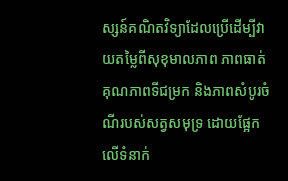ស្សន៍គណិតវិទ្យាដែលប្រើដើម្បីវាយតម្លៃពីសុខុមាលភាព ភាពធាត់ គុណភាពទីជម្រក និងភាពសំបូរចំណីរបស់សត្វសមុទ្រ ដោយផ្អែកលើទំនាក់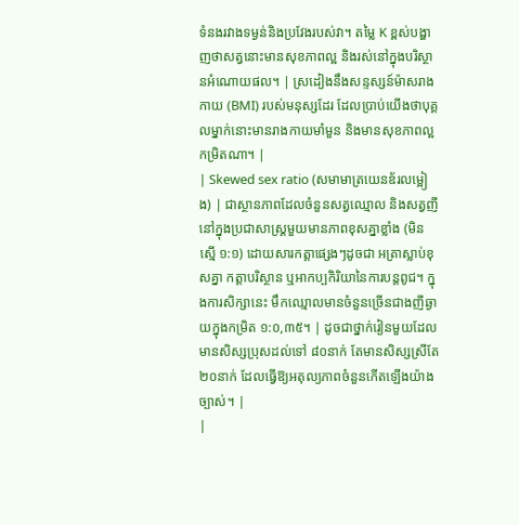ទំនងរវាងទម្ងន់និងប្រវែងរបស់វា។ តម្លៃ K ខ្ពស់បង្ហាញថាសត្វនោះមានសុខភាពល្អ និងរស់នៅក្នុងបរិស្ថានអំណោយផល។ | ស្រដៀងនឹងសន្ទស្សន៍ម៉ាសរាងកាយ (BMI) របស់មនុស្សដែរ ដែលប្រាប់យើងថាបុគ្គលម្នាក់នោះមានរាងកាយមាំមួន និងមានសុខភាពល្អកម្រិតណា។ |
| Skewed sex ratio (សមាមាត្រយេនឌ័រលម្អៀង) | ជាស្ថានភាពដែលចំនួនសត្វឈ្មោល និងសត្វញីនៅក្នុងប្រជាសាស្ត្រមួយមានភាពខុសគ្នាខ្លាំង (មិនស្មើ ១:១) ដោយសារកត្តាផ្សេងៗដូចជា អត្រាស្លាប់ខុសគ្នា កត្តាបរិស្ថាន ឬអាកប្បកិរិយានៃការបន្តពូជ។ ក្នុងការសិក្សានេះ មឹកឈ្មោលមានចំនួនច្រើនជាងញីឆ្ងាយក្នុងកម្រិត ១:០,៣៥។ | ដូចជាថ្នាក់រៀនមួយដែលមានសិស្សប្រុសដល់ទៅ ៨០នាក់ តែមានសិស្សស្រីតែ ២០នាក់ ដែលធ្វើឱ្យអតុល្យភាពចំនួនកើតឡើងយ៉ាងច្បាស់។ |
|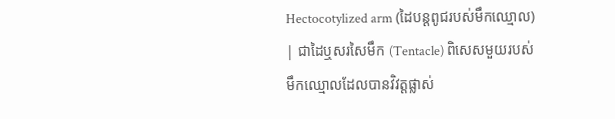Hectocotylized arm (ដៃបន្តពូជរបស់មឹកឈ្មោល) | ជាដៃឬសរសៃមឹក (Tentacle) ពិសេសមួយរបស់មឹកឈ្មោលដែលបានវិវត្តផ្លាស់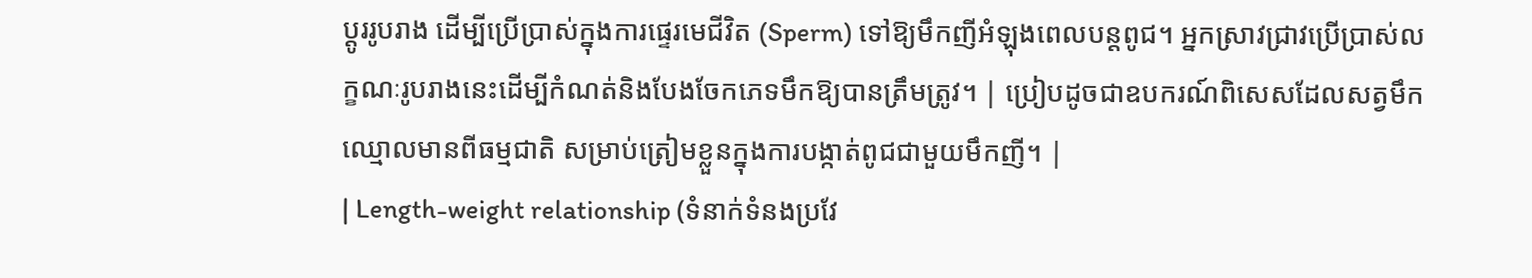ប្តូររូបរាង ដើម្បីប្រើប្រាស់ក្នុងការផ្ទេរមេជីវិត (Sperm) ទៅឱ្យមឹកញីអំឡុងពេលបន្តពូជ។ អ្នកស្រាវជ្រាវប្រើប្រាស់លក្ខណៈរូបរាងនេះដើម្បីកំណត់និងបែងចែកភេទមឹកឱ្យបានត្រឹមត្រូវ។ | ប្រៀបដូចជាឧបករណ៍ពិសេសដែលសត្វមឹកឈ្មោលមានពីធម្មជាតិ សម្រាប់ត្រៀមខ្លួនក្នុងការបង្កាត់ពូជជាមួយមឹកញី។ |
| Length-weight relationship (ទំនាក់ទំនងប្រវែ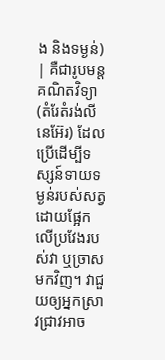ង និងទម្ងន់) | គឺជារូបមន្តគណិតវិទ្យា (តំរែតំរង់លីនេអ៊ែរ) ដែលប្រើដើម្បីទស្សន៍ទាយទម្ងន់របស់សត្វដោយផ្អែកលើប្រវែងរបស់វា ឬច្រាសមកវិញ។ វាជួយឲ្យអ្នកស្រាវជ្រាវអាច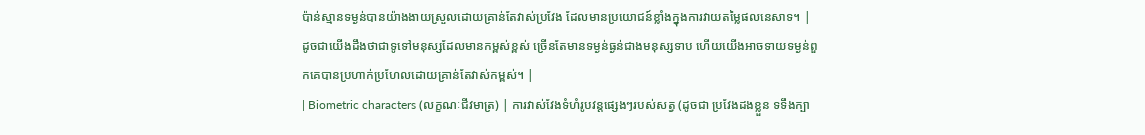ប៉ាន់ស្មានទម្ងន់បានយ៉ាងងាយស្រួលដោយគ្រាន់តែវាស់ប្រវែង ដែលមានប្រយោជន៍ខ្លាំងក្នុងការវាយតម្លៃផលនេសាទ។ | ដូចជាយើងដឹងថាជាទូទៅមនុស្សដែលមានកម្ពស់ខ្ពស់ ច្រើនតែមានទម្ងន់ធ្ងន់ជាងមនុស្សទាប ហើយយើងអាចទាយទម្ងន់ពួកគេបានប្រហាក់ប្រហែលដោយគ្រាន់តែវាស់កម្ពស់។ |
| Biometric characters (លក្ខណៈជីវមាត្រ) | ការវាស់វែងទំហំរូបវន្តផ្សេងៗរបស់សត្វ (ដូចជា ប្រវែងដងខ្លួន ទទឹងក្បា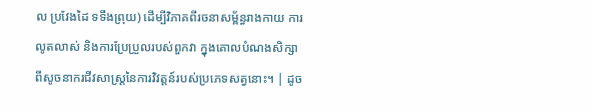ល ប្រវែងដៃ ទទឹងព្រុយ) ដើម្បីវិភាគពីរចនាសម្ព័ន្ធរាងកាយ ការលូតលាស់ និងការប្រែប្រួលរបស់ពួកវា ក្នុងគោលបំណងសិក្សាពីសូចនាករជីវសាស្ត្រនៃការវិវត្តន៍របស់ប្រភេទសត្វនោះ។ | ដូច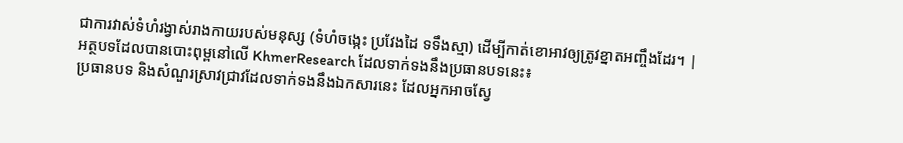ជាការវាស់ទំហំរង្វាស់រាងកាយរបស់មនុស្ស (ទំហំចង្កេះ ប្រវែងដៃ ទទឹងស្មា) ដើម្បីកាត់ខោអាវឲ្យត្រូវខ្នាតអញ្ចឹងដែរ។ |
អត្ថបទដែលបានបោះពុម្ពនៅលើ KhmerResearch ដែលទាក់ទងនឹងប្រធានបទនេះ៖
ប្រធានបទ និងសំណួរស្រាវជ្រាវដែលទាក់ទងនឹងឯកសារនេះ ដែលអ្នកអាចស្វែ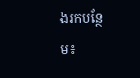ងរកបន្ថែម៖